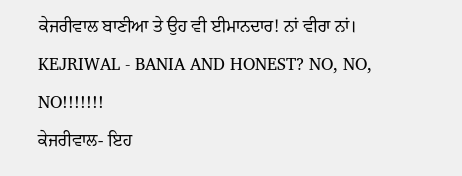ਕੇਜਰੀਵਾਲ ਬਾਣੀਆ ਤੇ ਉਹ ਵੀ ਈਮਾਨਦਾਰ! ਨਾਂ ਵੀਰਾ ਨਾਂ।
KEJRIWAL - BANIA AND HONEST? NO, NO, NO!!!!!!!
ਕੇਜਰੀਵਾਲ- ਇਹ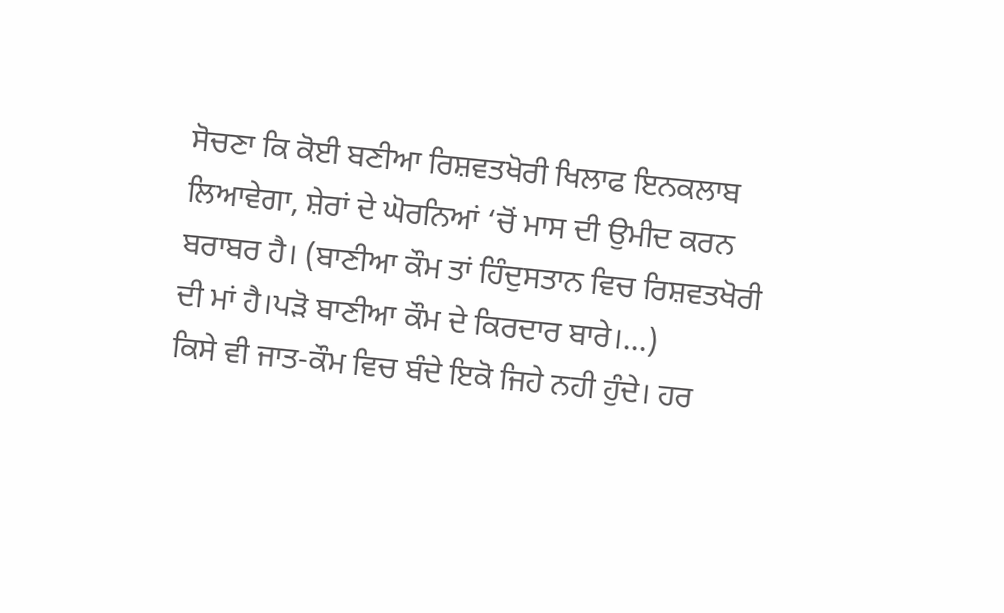ਸੋਚਣਾ ਕਿ ਕੋਈ ਬਣੀਆ ਰਿਸ਼ਵਤਖੋਰੀ ਖਿਲਾਫ ਇਨਕਲਾਬ ਲਿਆਵੇਗਾ, ਸ਼ੇਰਾਂ ਦੇ ਘੋਰਨਿਆਂ ‘ਚੋਂ ਮਾਸ ਦੀ ਉਮੀਦ ਕਰਨ ਬਰਾਬਰ ਹੈ। (ਬਾਣੀਆ ਕੌਮ ਤਾਂ ਹਿੰਦੁਸਤਾਨ ਵਿਚ ਰਿਸ਼ਵਤਖੋਰੀ ਦੀ ਮਾਂ ਹੈ।ਪੜੋ ਬਾਣੀਆ ਕੌਮ ਦੇ ਕਿਰਦਾਰ ਬਾਰੇ।…)
ਕਿਸੇ ਵੀ ਜਾਤ-ਕੌਮ ਵਿਚ ਬੰਦੇ ਇਕੋ ਜਿਹੇ ਨਹੀ ਹੁੰਦੇ। ਹਰ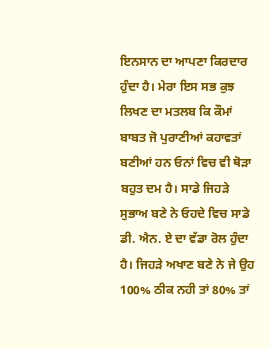ਇਨਸਾਨ ਦਾ ਆਪਣਾ ਕਿਰਦਾਰ ਹੁੰਦਾ ਹੈ। ਮੇਰਾ ਇਸ ਸਭ ਕੁਝ ਲਿਖਣ ਦਾ ਮਤਲਬ ਕਿ ਕੌਮਾਂ ਬਾਬਤ ਜੋ ਪੁਰਾਣੀਆਂ ਕਹਾਵਤਾਂ ਬਣੀਆਂ ਹਨ ਓਨਾਂ ਵਿਚ ਵੀ ਥੋੜਾ ਬਹੁਤ ਦਮ ਹੈ। ਸਾਡੇ ਜਿਹੜੇ ਸੁਭਾਅ ਬਣੇ ਨੇ ਓਹਦੇ ਵਿਚ ਸਾਡੇ ਡੀ. ਐਨ. ਏ ਦਾ ਵੱਡਾ ਰੋਲ ਹੁੰਦਾ ਹੈ। ਜਿਹੜੇ ਅਖਾਣ ਬਣੇ ਨੇ ਜੇ ਉਹ 100% ਠੀਕ ਨਹੀ ਤਾਂ 80% ਤਾਂ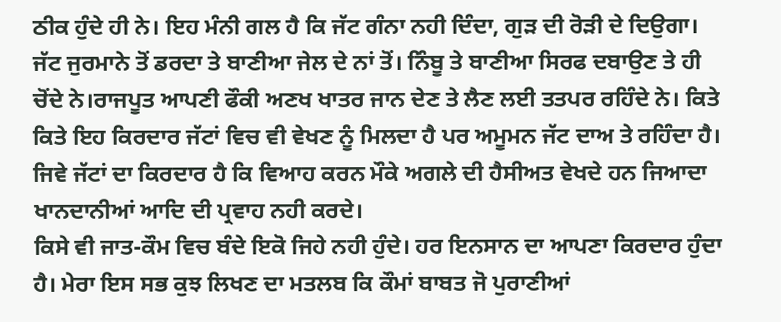ਠੀਕ ਹੁੰਦੇ ਹੀ ਨੇ। ਇਹ ਮੰਨੀ ਗਲ ਹੈ ਕਿ ਜੱਟ ਗੰਨਾ ਨਹੀ ਦਿੰਦਾ, ਗੁੜ ਦੀ ਰੋੜੀ ਦੇ ਦਿਉਗਾ। ਜੱਟ ਜੁਰਮਾਨੇ ਤੋਂ ਡਰਦਾ ਤੇ ਬਾਣੀਆ ਜੇਲ ਦੇ ਨਾਂ ਤੋਂ। ਨਿੰਬੂ ਤੇ ਬਾਣੀਆ ਸਿਰਫ ਦਬਾਉਣ ਤੇ ਹੀ ਚੋਂਦੇ ਨੇ।ਰਾਜਪੂਤ ਆਪਣੀ ਫੌਕੀ ਅਣਖ ਖਾਤਰ ਜਾਨ ਦੇਣ ਤੇ ਲੈਣ ਲਈ ਤਤਪਰ ਰਹਿੰਦੇ ਨੇ। ਕਿਤੇ ਕਿਤੇ ਇਹ ਕਿਰਦਾਰ ਜੱਟਾਂ ਵਿਚ ਵੀ ਵੇਖਣ ਨੂੰ ਮਿਲਦਾ ਹੈ ਪਰ ਅਮੂਮਨ ਜੱਟ ਦਾਅ ਤੇ ਰਹਿੰਦਾ ਹੈ। ਜਿਵੇ ਜੱਟਾਂ ਦਾ ਕਿਰਦਾਰ ਹੈ ਕਿ ਵਿਆਹ ਕਰਨ ਮੌਕੇ ਅਗਲੇ ਦੀ ਹੈਸੀਅਤ ਵੇਖਦੇ ਹਨ ਜਿਆਦਾ ਖਾਨਦਾਨੀਆਂ ਆਦਿ ਦੀ ਪ੍ਰਵਾਹ ਨਹੀ ਕਰਦੇ।
ਕਿਸੇ ਵੀ ਜਾਤ-ਕੌਮ ਵਿਚ ਬੰਦੇ ਇਕੋ ਜਿਹੇ ਨਹੀ ਹੁੰਦੇ। ਹਰ ਇਨਸਾਨ ਦਾ ਆਪਣਾ ਕਿਰਦਾਰ ਹੁੰਦਾ ਹੈ। ਮੇਰਾ ਇਸ ਸਭ ਕੁਝ ਲਿਖਣ ਦਾ ਮਤਲਬ ਕਿ ਕੌਮਾਂ ਬਾਬਤ ਜੋ ਪੁਰਾਣੀਆਂ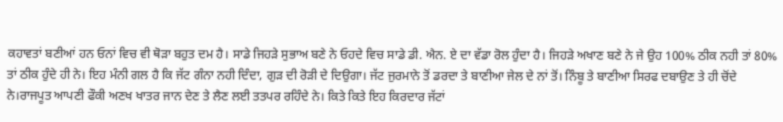ਕਹਾਵਤਾਂ ਬਣੀਆਂ ਹਨ ਓਨਾਂ ਵਿਚ ਵੀ ਥੋੜਾ ਬਹੁਤ ਦਮ ਹੈ। ਸਾਡੇ ਜਿਹੜੇ ਸੁਭਾਅ ਬਣੇ ਨੇ ਓਹਦੇ ਵਿਚ ਸਾਡੇ ਡੀ. ਐਨ. ਏ ਦਾ ਵੱਡਾ ਰੋਲ ਹੁੰਦਾ ਹੈ। ਜਿਹੜੇ ਅਖਾਣ ਬਣੇ ਨੇ ਜੇ ਉਹ 100% ਠੀਕ ਨਹੀ ਤਾਂ 80% ਤਾਂ ਠੀਕ ਹੁੰਦੇ ਹੀ ਨੇ। ਇਹ ਮੰਨੀ ਗਲ ਹੈ ਕਿ ਜੱਟ ਗੰਨਾ ਨਹੀ ਦਿੰਦਾ, ਗੁੜ ਦੀ ਰੋੜੀ ਦੇ ਦਿਉਗਾ। ਜੱਟ ਜੁਰਮਾਨੇ ਤੋਂ ਡਰਦਾ ਤੇ ਬਾਣੀਆ ਜੇਲ ਦੇ ਨਾਂ ਤੋਂ। ਨਿੰਬੂ ਤੇ ਬਾਣੀਆ ਸਿਰਫ ਦਬਾਉਣ ਤੇ ਹੀ ਚੋਂਦੇ ਨੇ।ਰਾਜਪੂਤ ਆਪਣੀ ਫੌਕੀ ਅਣਖ ਖਾਤਰ ਜਾਨ ਦੇਣ ਤੇ ਲੈਣ ਲਈ ਤਤਪਰ ਰਹਿੰਦੇ ਨੇ। ਕਿਤੇ ਕਿਤੇ ਇਹ ਕਿਰਦਾਰ ਜੱਟਾਂ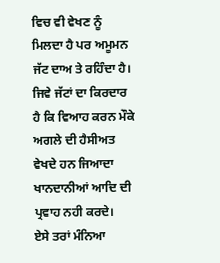ਵਿਚ ਵੀ ਵੇਖਣ ਨੂੰ ਮਿਲਦਾ ਹੈ ਪਰ ਅਮੂਮਨ ਜੱਟ ਦਾਅ ਤੇ ਰਹਿੰਦਾ ਹੈ। ਜਿਵੇ ਜੱਟਾਂ ਦਾ ਕਿਰਦਾਰ ਹੈ ਕਿ ਵਿਆਹ ਕਰਨ ਮੌਕੇ ਅਗਲੇ ਦੀ ਹੈਸੀਅਤ ਵੇਖਦੇ ਹਨ ਜਿਆਦਾ ਖਾਨਦਾਨੀਆਂ ਆਦਿ ਦੀ ਪ੍ਰਵਾਹ ਨਹੀ ਕਰਦੇ।
ਏਸੇ ਤਰਾਂ ਮੰਨਿਆ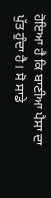ਹੋਇਆ ਹੈ ਕਿ ਬਾਣੀਆ ਪੈਸਾ ਦਾ ਪੁੱਤ ਹੁੰਦਾ ਹੈ। ਸੋ ਸਾਡੇ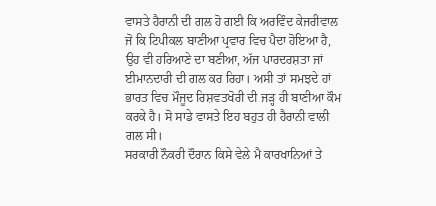ਵਾਸਤੇ ਹੈਰਾਨੀ ਦੀ ਗਲ ਹੋ ਗਈ ਕਿ ਅਰਵਿੰਦ ਕੇਜਰੀਵਾਲ ਜੋ ਕਿ ਟਿਪੀਕਲ ਬਾਣੀਆ ਪ੍ਰਵਾਰ ਵਿਚ ਪੈਦਾ ਹੋਇਆ ਹੈ, ਉਹ ਵੀ ਹਰਿਆਣੇ ਦਾ ਬਣੀਆ, ਅੱਜ ਪਾਰਦਰਸ਼ਤਾ ਜਾਂ ਈਮਾਨਦਾਰੀ ਦੀ ਗਲ ਕਰ ਰਿਹਾ। ਅਸੀ ਤਾਂ ਸਮਝਦੇ ਹਾਂ ਭਾਰਤ ਵਿਚ ਮੌਜੂਦ ਰਿਸ਼ਵਤਖੋਰੀ ਦੀ ਜੜ੍ਹ ਹੀ ਬਾਣੀਆ ਕੌਮ ਕਰਕੇ ਹੈ। ਸੋ ਸਾਡੇ ਵਾਸਤੇ ਇਹ ਬਹੁਤ ਹੀ ਹੈਰਾਨੀ ਵਾਲੀ ਗਲ ਸੀ।
ਸਰਕਾਰੀ ਨੌਕਰੀ ਦੌਰਾਨ ਕਿਸੇ ਵੇਲੇ ਮੈ ਕਾਰਖਾਨਿਆਂ ਤੇ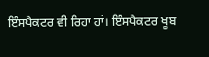ਇੰਸਪੈਕਟਰ ਵੀ ਰਿਹਾ ਹਾਂ। ਇੰਸਪੈਕਟਰ ਖੂਬ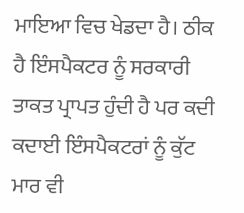ਮਾਇਆ ਵਿਚ ਖੇਡਦਾ ਹੈ। ਠੀਕ ਹੈ ਇੰਸਪੈਕਟਰ ਨੂੰ ਸਰਕਾਰੀ ਤਾਕਤ ਪ੍ਰਾਪਤ ਹੁੰਦੀ ਹੈ ਪਰ ਕਦੀ ਕਦਾਈ ਇੰਸਪੈਕਟਰਾਂ ਨੂੰ ਕੁੱਟ ਮਾਰ ਵੀ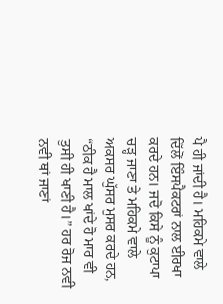ਪੈ ਹੀ ਜਾਂਦੀ ਹੈ। ਮਹਿਕਮੇ ਵਾਲੇ ਦਿੱਲੋਂ ਇੰਸਪੈਕਟਰਾਂ ਨਾਲ ਈਰਖਾ ਕਰਦੇ ਹਨ। ਜਦੋ ਕਿਸੇ ਨੂੰ ਕੁਟਾਪਾ ਚੜ੍ਹ ਜਾਣਾ ਤੇ ਮਹਿਕਮੇ ਵਾਲੇ ਅਕਸਰ ਘੁੱਸਰ ਮੁਸਰ ਕਰਦੇ ਹਨ, “ਠੀਕ ਹੈ ਮਾਲ ਖਾਂਦੇ ਹੋ ਮਾਰ ਵੀ ਤੁਸੀ ਹੀ ਖਾਣੀ ਹੈ।” ਹਰ ਰੋਜ ਨਵੀ ਨਵੀ ਥਾਂ ਜਾਣਾਂ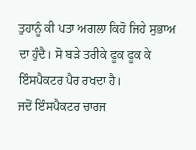ਤੁਹਾਨੂੰ ਕੀ ਪਤਾ ਅਗਲਾ ਕਿਹੋ ਜਿਹੇ ਸੁਭਾਅ ਦਾ ਹੁੰਦੈ। ਸੋ ਬੜੇ ਤਰੀਕੇ ਫੂਕ ਫੂਕ ਕੇ ਇੰਸਪੈਕਟਰ ਪੈਰ ਰਖਦਾ ਹੈ।
ਜਦੋਂ ਇੰਸਪੈਕਟਰ ਚਾਰਜ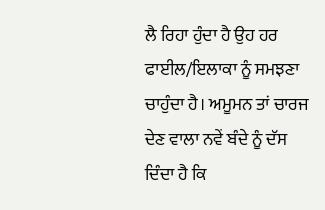ਲੈ ਰਿਹਾ ਹੁੰਦਾ ਹੈ ਉਹ ਹਰ ਫਾਈਲ/ਇਲਾਕਾ ਨੂੰ ਸਮਝਣਾ ਚਾਹੁੰਦਾ ਹੈ। ਅਮੂਮਨ ਤਾਂ ਚਾਰਜ ਦੇਣ ਵਾਲਾ ਨਵੇਂ ਬੰਦੇ ਨੂੰ ਦੱਸ ਦਿੰਦਾ ਹੈ ਕਿ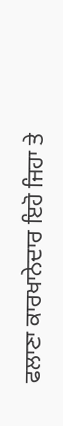ਫਲਾਣਾ ਕਾਰਖਾਨੇਦਾਰ ਇਹੋ ਜਿਹਾ ਤੇ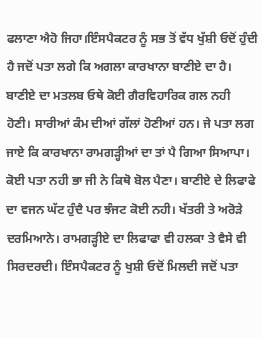ਫਲਾਣਾ ਐਹੋ ਜਿਹਾ।ਇੰਸਪੈਕਟਰ ਨੂੰ ਸਭ ਤੋਂ ਵੱਧ ਖੁੱਸ਼ੀ ਓਦੋਂ ਹੁੰਦੀ ਹੈ ਜਦੋਂ ਪਤਾ ਲਗੇ ਕਿ ਅਗਲਾ ਕਾਰਖਾਨਾ ਬਾਣੀਏ ਦਾ ਹੈ। ਬਾਣੀਏ ਦਾ ਮਤਲਬ ਓਥੇ ਕੋਈ ਗੈਰਵਿਹਾਰਿਕ ਗਲ ਨਹੀ ਹੋਣੀ। ਸਾਰੀਆਂ ਕੰਮ ਦੀਆਂ ਗੱਲਾਂ ਹੋਣੀਆਂ ਹਨ। ਜੇ ਪਤਾ ਲਗ ਜਾਏ ਕਿ ਕਾਰਖਾਨਾ ਰਾਮਗੜ੍ਹੀਆਂ ਦਾ ਤਾਂ ਪੈ ਗਿਆ ਸਿਆਪਾ। ਕੋਈ ਪਤਾ ਨਹੀ ਭਾ ਜੀ ਨੇ ਕਿਥੋ ਬੋਲ ਪੈਣਾ। ਬਾਣੀਏ ਦੇ ਲਿਫਾਫੇ ਦਾ ਵਜਨ ਘੱਟ ਹੁੰਦੈ ਪਰ ਝੰਜਟ ਕੋਈ ਨਹੀ। ਖੱਤਰੀ ਤੇ ਅਰੋੜੇ ਦਰਮਿਆਨੇ। ਰਾਮਗੜ੍ਹੀਏ ਦਾ ਲਿਫਾਫਾ ਵੀ ਹਲਕਾ ਤੇ ਵੈਸੇ ਵੀ ਸਿਰਦਰਦੀ। ਇੰਸਪੈਕਟਰ ਨੂੰ ਖੁਸ਼ੀ ਓਦੋਂ ਮਿਲਦੀ ਜਦੋਂ ਪਤਾ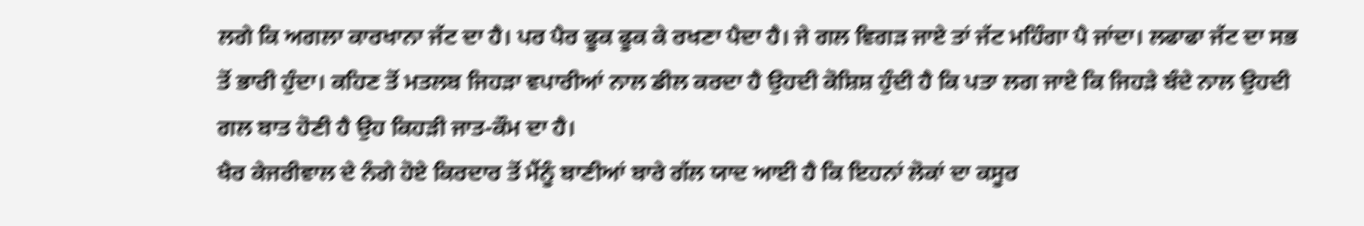ਲਗੇ ਕਿ ਅਗਲਾ ਕਾਰਖਾਨਾ ਜੱਟ ਦਾ ਹੈ। ਪਰ ਪੈਰ ਫੂਕ ਫੂਕ ਕੇ ਰਖਣਾ ਪੈਦਾ ਹੈ। ਜੇ ਗਲ ਵਿਗੜ ਜਾਏ ਤਾਂ ਜੱਟ ਮਹਿੰਗਾ ਪੈ ਜਾਂਦਾ। ਲਫਾਫਾ ਜੱਟ ਦਾ ਸਭ ਤੋਂ ਭਾਰੀ ਹੁੰਦਾ। ਕਹਿਣ ਤੋਂ ਮਤਲਬ ਜਿਹੜਾ ਵਪਾਰੀਆਂ ਨਾਲ ਡੀਲ ਕਰਦਾ ਹੈ ਉਹਦੀ ਕੋਸ਼ਿਸ਼ ਹੁੰਦੀ ਹੈ ਕਿ ਪਤਾ ਲਗ ਜਾਏ ਕਿ ਜਿਹੜੇ ਬੰਦੇ ਨਾਲ ਉਹਦੀ ਗਲ ਬਾਤ ਹੋਣੀ ਹੈ ਉਹ ਕਿਹੜੀ ਜਾਤ-ਕੌਮ ਦਾ ਹੈ।
ਖੈਰ ਕੇਜਰੀਵਾਲ ਦੇ ਨੰਗੇ ਹੋਏ ਕਿਰਦਾਰ ਤੋਂ ਮੈਂਨੂੰ ਬਾਣੀਆਂ ਬਾਰੇ ਗੱਲ ਯਾਦ ਆਈ ਹੈ ਕਿ ਇਹਨਾਂ ਲੋਕਾਂ ਦਾ ਕਸੂਰ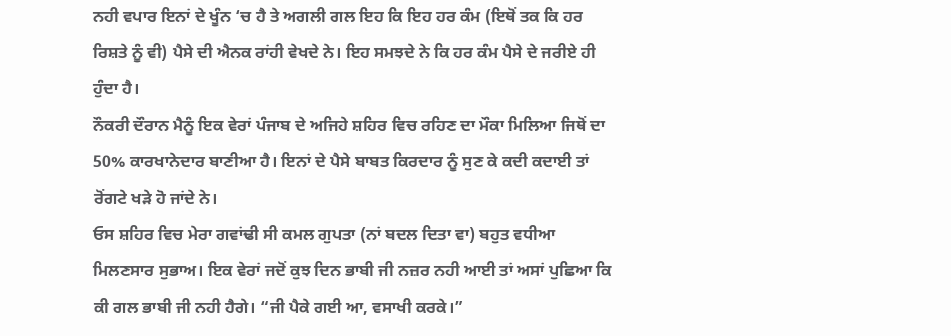ਨਹੀ ਵਪਾਰ ਇਨਾਂ ਦੇ ਖੂੰਨ ‘ਚ ਹੈ ਤੇ ਅਗਲੀ ਗਲ ਇਹ ਕਿ ਇਹ ਹਰ ਕੰਮ (ਇਥੋਂ ਤਕ ਕਿ ਹਰ ਰਿਸ਼ਤੇ ਨੂੰ ਵੀ) ਪੈਸੇ ਦੀ ਐਨਕ ਰਾਂਹੀ ਵੇਖਦੇ ਨੇ। ਇਹ ਸਮਝਦੇ ਨੇ ਕਿ ਹਰ ਕੰਮ ਪੈਸੇ ਦੇ ਜਰੀਏ ਹੀ ਹੁੰਦਾ ਹੈ।
ਨੌਕਰੀ ਦੌਰਾਨ ਮੈਨੂੰ ਇਕ ਵੇਰਾਂ ਪੰਜਾਬ ਦੇ ਅਜਿਹੇ ਸ਼ਹਿਰ ਵਿਚ ਰਹਿਣ ਦਾ ਮੌਕਾ ਮਿਲਿਆ ਜਿਥੋਂ ਦਾ 50% ਕਾਰਖਾਨੇਦਾਰ ਬਾਣੀਆ ਹੈ। ਇਨਾਂ ਦੇ ਪੈਸੇ ਬਾਬਤ ਕਿਰਦਾਰ ਨੂੰ ਸੁਣ ਕੇ ਕਦੀ ਕਦਾਈ ਤਾਂ ਰੋਂਗਟੇ ਖੜੇ ਹੋ ਜਾਂਦੇ ਨੇ।
ਓਸ ਸ਼ਹਿਰ ਵਿਚ ਮੇਰਾ ਗਵਾਂਢੀ ਸੀ ਕਮਲ ਗੁਪਤਾ (ਨਾਂ ਬਦਲ ਦਿਤਾ ਵਾ) ਬਹੁਤ ਵਧੀਆ ਮਿਲਣਸਾਰ ਸੁਭਾਅ। ਇਕ ਵੇਰਾਂ ਜਦੋਂ ਕੁਝ ਦਿਨ ਭਾਬੀ ਜੀ ਨਜ਼ਰ ਨਹੀ ਆਈ ਤਾਂ ਅਸਾਂ ਪੁਛਿਆ ਕਿ ਕੀ ਗਲ ਭਾਬੀ ਜੀ ਨਹੀ ਹੈਗੇ। “ਜੀ ਪੈਕੇ ਗਈ ਆ, ਵਸਾਖੀ ਕਰਕੇ।”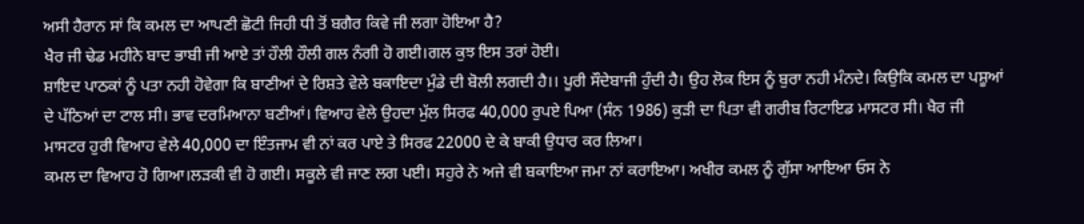ਅਸੀ ਹੈਰਾਨ ਸਾਂ ਕਿ ਕਮਲ ਦਾ ਆਪਣੀ ਛੋਟੀ ਜਿਹੀ ਧੀ ਤੋਂ ਬਗੈਰ ਕਿਵੇ ਜੀ ਲਗਾ ਹੋਇਆ ਹੈ?
ਖੈਰ ਜੀ ਢੇਡ ਮਹੀਨੇ ਬਾਦ ਭਾਬੀ ਜੀ ਆਏ ਤਾਂ ਹੌਲੀ ਹੌਲੀ ਗਲ ਨੰਗੀ ਹੋ ਗਈ।ਗਲ ਕੁਝ ਇਸ ਤਰਾਂ ਹੋਈ।
ਸ਼ਾਇਦ ਪਾਠਕਾਂ ਨੂੰ ਪਤਾ ਨਹੀ ਹੋਵੇਗਾ ਕਿ ਬਾਣੀਆਂ ਦੇ ਰਿਸ਼ਤੇ ਵੇਲੇ ਬਕਾਇਦਾ ਮੁੰਡੇ ਦੀ ਬੋਲੀ ਲਗਦੀ ਹੈ।। ਪੂਰੀ ਸੌਦੇਬਾਜੀ ਹੁੰਦੀ ਹੈ। ਉਹ ਲੋਕ ਇਸ ਨੂੰ ਬੁਰਾ ਨਹੀ ਮੰਨਦੇ। ਕਿਉਕਿ ਕਮਲ ਦਾ ਪਸ਼ੂਆਂ ਦੇ ਪੱਠਿਆਂ ਦਾ ਟਾਲ ਸੀ। ਭਾਵ ਦਰਮਿਆਨਾ ਬਣੀਆਂ। ਵਿਆਹ ਵੇਲੇ ਉਹਦਾ ਮੁੱਲ ਸਿਰਫ 40,000 ਰੁਪਏ ਪਿਆ (ਸੰਨ 1986) ਕੁੜੀ ਦਾ ਪਿਤਾ ਵੀ ਗਰੀਬ ਰਿਟਾਇਡ ਮਾਸਟਰ ਸੀ। ਖੈਰ ਜੀ ਮਾਸਟਰ ਹੁਰੀ ਵਿਆਹ ਵੇਲੇ 40,000 ਦਾ ਇੰਤਜਾਮ ਵੀ ਨਾਂ ਕਰ ਪਾਏ ਤੇ ਸਿਰਫ 22000 ਦੇ ਕੇ ਬਾਕੀ ਉਧਾਰ ਕਰ ਲਿਆ।
ਕਮਲ ਦਾ ਵਿਆਹ ਹੋ ਗਿਆ।ਲੜਕੀ ਵੀ ਹੋ ਗਈ। ਸਕੂਲੇ ਵੀ ਜਾਣ ਲਗ ਪਈ। ਸਹੁਰੇ ਨੇ ਅਜੇ ਵੀ ਬਕਾਇਆ ਜਮਾ ਨਾਂ ਕਰਾਇਆ। ਅਖੀਰ ਕਮਲ ਨੂੰ ਗੁੱਸਾ ਆਇਆ ਓਸ ਨੇ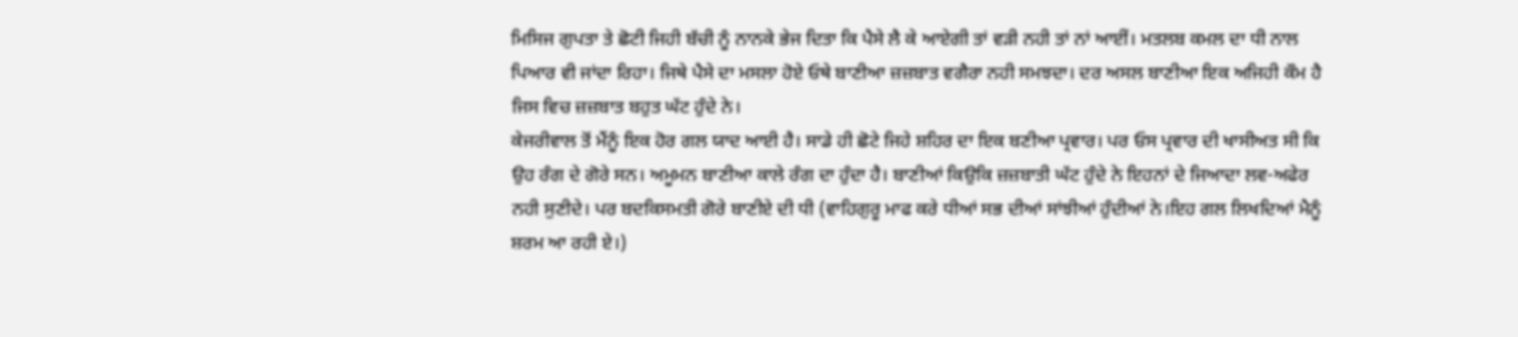ਮਿਸਿਜ ਗੁਪਤਾ ਤੇ ਛੋਟੀ ਜਿਹੀ ਬੱਚੀ ਨੂੰ ਨਾਨਕੇ ਭੇਜ ਦਿਤਾ ਕਿ ਪੈਸੇ ਲੈ ਕੇ ਆਏਗੀ ਤਾਂ ਵੜੀ ਨਹੀ ਤਾਂ ਨਾਂ ਆਈਂ। ਮਤਲਬ ਕਮਲ ਦਾ ਧੀ ਨਾਲ ਪਿਆਰ ਵੀ ਜਾਂਦਾ ਰਿਹਾ। ਜਿਥੇ ਪੈਸੇ ਦਾ ਮਸਲਾ ਹੋਏ ਓਥੇ ਬਾਣੀਆ ਜ਼ਜ਼ਬਾਤ ਵਗੈਰਾ ਨਹੀ ਸਮਝਦਾ। ਦਰ ਅਸਲ ਬਾਣੀਆ ਇਕ ਅਜਿਹੀ ਕੌਮ ਹੈ ਜਿਸ ਵਿਚ ਜ਼ਜ਼ਬਾਤ ਬਹੁਤ ਘੱਟ ਹੁੰਦੇ ਨੇ।
ਕੇਜਰੀਵਾਲ ਤੋਂ ਮੈਂਨੂੰ ਇਕ ਹੋਰ ਗਲ ਯਾਦ ਆਈ ਹੈ। ਸਾਡੇ ਹੀ ਛੋਟੇ ਜਿਹੇ ਸ਼ਹਿਰ ਦਾ ਇਕ ਬਣੀਆ ਪ੍ਰਵਾਰ। ਪਰ ਓਸ ਪ੍ਰਵਾਰ ਦੀ ਖਾਸੀਅਤ ਸੀ ਕਿ ਉਹ ਰੰਗ ਦੇ ਗੋਰੇ ਸਨ। ਅਮੂਮਨ ਬਾਣੀਆ ਕਾਲੇ ਰੰਗ ਦਾ ਹੁੰਦਾ ਹੈ। ਬਾਣੀਆਂ ਕਿਉਕਿ ਜ਼ਜ਼ਬਾਤੀ ਘੱਟ ਹੁੰਦੇ ਨੇ ਇਹਨਾਂ ਦੇ ਜਿਆਦਾ ਲਵ-ਅਫੇਰ ਨਹੀ ਸੁਣੀਦੇ। ਪਰ ਬਦਕਿਸਮਤੀ ਗੋਰੇ ਬਾਣੀਏ ਦੀ ਧੀ (ਵਾਹਿਗੁਰੂ ਮਾਫ ਕਰੇ ਧੀਆਂ ਸਭ ਦੀਆਂ ਸਾਂਝੀਆਂ ਹੁੰਦੀਆਂ ਨੇ।ਇਹ ਗਲ ਲਿਖਦਿਆਂ ਮੈਨੂੰ ਸ਼ਰਮ ਆ ਰਹੀ ਏ।)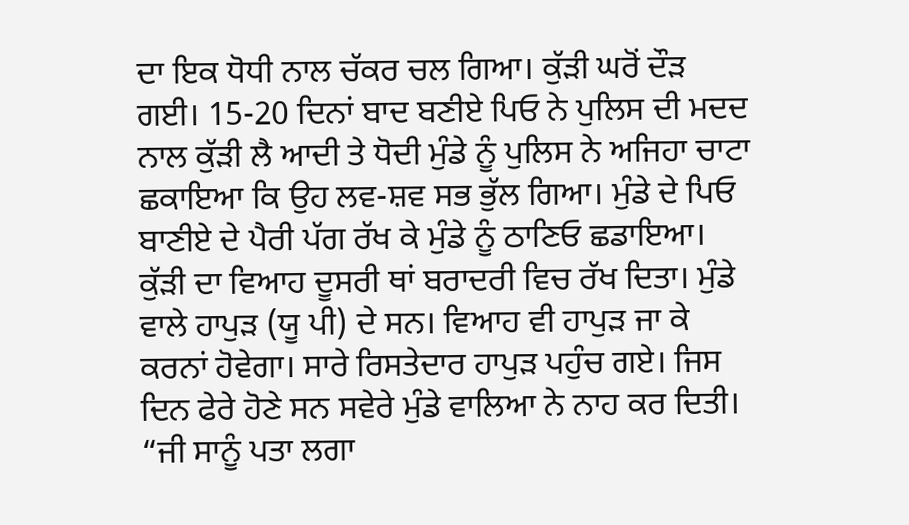ਦਾ ਇਕ ਧੋਧੀ ਨਾਲ ਚੱਕਰ ਚਲ ਗਿਆ। ਕੁੱੜੀ ਘਰੋਂ ਦੌੜ ਗਈ। 15-20 ਦਿਨਾਂ ਬਾਦ ਬਣੀਏ ਪਿਓ ਨੇ ਪੁਲਿਸ ਦੀ ਮਦਦ ਨਾਲ ਕੁੱੜੀ ਲੈ ਆਦੀ ਤੇ ਧੋਦੀ ਮੁੰਡੇ ਨੂੰ ਪੁਲਿਸ ਨੇ ਅਜਿਹਾ ਚਾਟਾ ਛਕਾਇਆ ਕਿ ਉਹ ਲਵ-ਸ਼ਵ ਸਭ ਭੁੱਲ ਗਿਆ। ਮੁੰਡੇ ਦੇ ਪਿਓ ਬਾਣੀਏ ਦੇ ਪੈਰੀ ਪੱਗ ਰੱਖ ਕੇ ਮੁੰਡੇ ਨੂੰ ਠਾਣਿਓ ਛਡਾਇਆ।
ਕੁੱੜੀ ਦਾ ਵਿਆਹ ਦੂਸਰੀ ਥਾਂ ਬਰਾਦਰੀ ਵਿਚ ਰੱਖ ਦਿਤਾ। ਮੁੰਡੇ ਵਾਲੇ ਹਾਪੁੜ (ਯੂ ਪੀ) ਦੇ ਸਨ। ਵਿਆਹ ਵੀ ਹਾਪੁੜ ਜਾ ਕੇ ਕਰਨਾਂ ਹੋਵੇਗਾ। ਸਾਰੇ ਰਿਸਤੇਦਾਰ ਹਾਪੁੜ ਪਹੁੰਚ ਗਏ। ਜਿਸ ਦਿਨ ਫੇਰੇ ਹੋਣੇ ਸਨ ਸਵੇਰੇ ਮੁੰਡੇ ਵਾਲਿਆ ਨੇ ਨਾਹ ਕਰ ਦਿਤੀ। “ਜੀ ਸਾਨੂੰ ਪਤਾ ਲਗਾ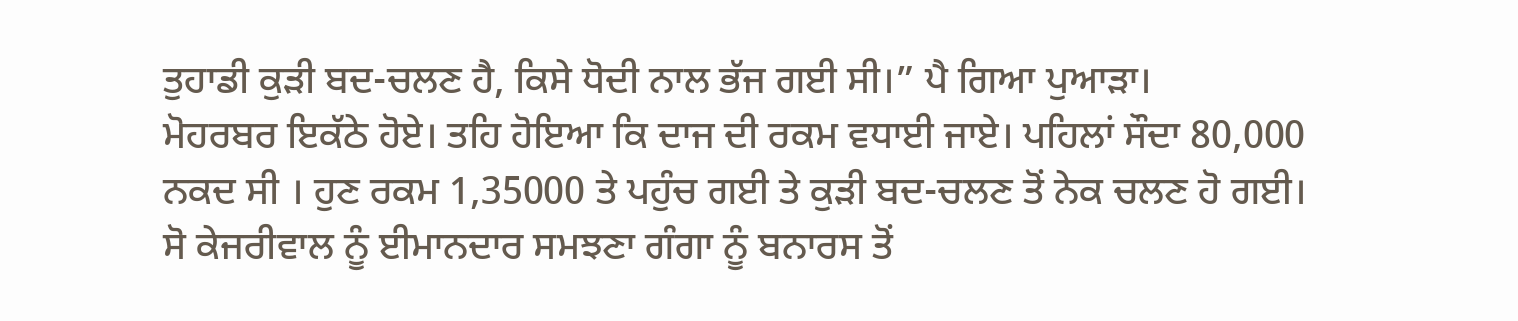ਤੁਹਾਡੀ ਕੁੜੀ ਬਦ-ਚਲਣ ਹੈ, ਕਿਸੇ ਧੋਦੀ ਨਾਲ ਭੱਜ ਗਈ ਸੀ।” ਪੈ ਗਿਆ ਪੁਆੜਾ।
ਮੋਹਰਬਰ ਇਕੱਠੇ ਹੋਏ। ਤਹਿ ਹੋਇਆ ਕਿ ਦਾਜ ਦੀ ਰਕਮ ਵਧਾਈ ਜਾਏ। ਪਹਿਲਾਂ ਸੌਦਾ 80,000 ਨਕਦ ਸੀ । ਹੁਣ ਰਕਮ 1,35000 ਤੇ ਪਹੁੰਚ ਗਈ ਤੇ ਕੁੜੀ ਬਦ-ਚਲਣ ਤੋਂ ਨੇਕ ਚਲਣ ਹੋ ਗਈ।
ਸੋ ਕੇਜਰੀਵਾਲ ਨੂੰ ਈਮਾਨਦਾਰ ਸਮਝਣਾ ਗੰਗਾ ਨੂੰ ਬਨਾਰਸ ਤੋਂ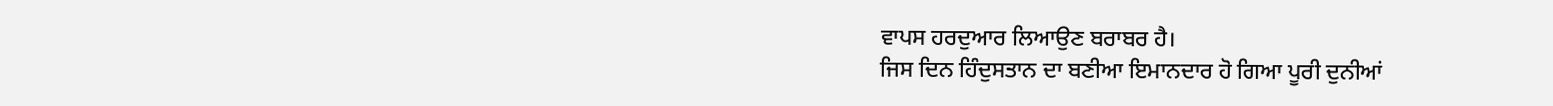ਵਾਪਸ ਹਰਦੁਆਰ ਲਿਆਉਣ ਬਰਾਬਰ ਹੈ।
ਜਿਸ ਦਿਨ ਹਿੰਦੁਸਤਾਨ ਦਾ ਬਣੀਆ ਇਮਾਨਦਾਰ ਹੋ ਗਿਆ ਪੂਰੀ ਦੁਨੀਆਂ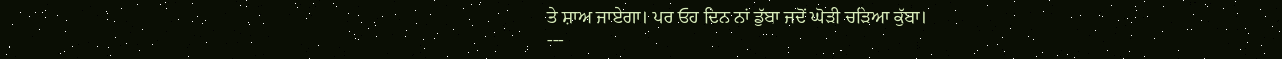ਤੇ ਸ਼ਾਅ ਜਾਏਗਾ। ਪਰ ਓਹ ਦਿਨ ਨਾਂ ਡੁੱਬਾ ਜਦੋਂ ਘੋੜੀ ਚੜਿਆ ਕੁੱਬਾ।
---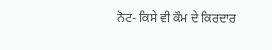ਨੋਟ- ਕਿਸੇ ਵੀ ਕੌਮ ਦੇ ਕਿਰਦਾਰ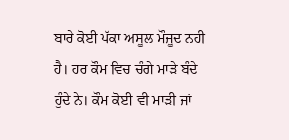ਬਾਰੇ ਕੋਈ ਪੱਕਾ ਅਸੂਲ ਮੌਜੂਦ ਨਹੀ ਹੈ। ਹਰ ਕੌਮ ਵਿਚ ਚੰਗੇ ਮਾੜੇ ਬੰਦੇ ਹੁੰਦੇ ਨੇ। ਕੌਮ ਕੋਈ ਵੀ ਮਾੜੀ ਜਾਂ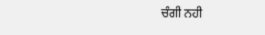ਚੰਗੀ ਨਹੀ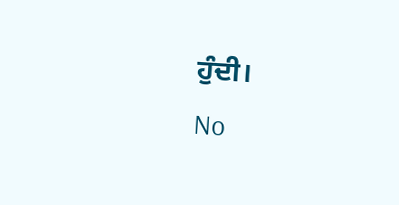ਹੁੰਦੀ।
No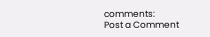comments:
Post a Comment